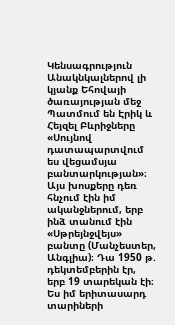Կենսագրություն
Անակնկալներով լի կյանք Եհովայի ծառայության մեջ
Պատմում են Էրիկ և Հեյզել Բևրիջները
«Սույնով դատապարտվում ես վեցամսյա բանտարկության»։ Այս խոսքերը դեռ հնչում էին իմ ականջներում, երբ ինձ տանում էին «Սթրեյնջվեյս» բանտը (Մանչեստեր, Անգլիա)։ Դա 1950 թ. դեկտեմբերին էր, երբ 19 տարեկան էի։ Ես իմ երիտասարդ տարիների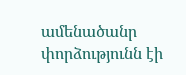ամենածանր փորձությունն էի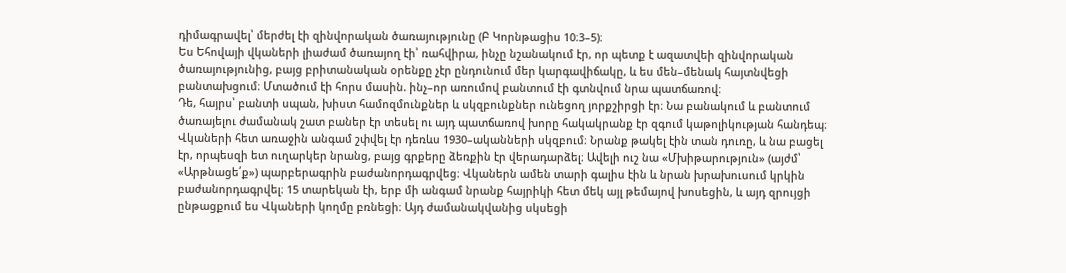դիմագրավել՝ մերժել էի զինվորական ծառայությունը (Բ Կորնթացիս 10։3–5)։
Ես Եհովայի վկաների լիաժամ ծառայող էի՝ ռահվիրա, ինչը նշանակում էր, որ պետք է ազատվեի զինվորական ծառայությունից, բայց բրիտանական օրենքը չէր ընդունում մեր կարգավիճակը, և ես մեն–մենակ հայտնվեցի բանտախցում։ Մտածում էի հորս մասին. ինչ–որ առումով բանտում էի գտնվում նրա պատճառով։
Դե, հայրս՝ բանտի սպան, խիստ համոզմունքներ և սկզբունքներ ունեցող յորքշիրցի էր։ Նա բանակում և բանտում ծառայելու ժամանակ շատ բաներ էր տեսել ու այդ պատճառով խորը հակակրանք էր զգում կաթոլիկության հանդեպ։ Վկաների հետ առաջին անգամ շփվել էր դեռևս 1930–ականների սկզբում։ Նրանք թակել էին տան դուռը, և նա բացել էր, որպեսզի ետ ուղարկեր նրանց, բայց գրքերը ձեռքին էր վերադարձել։ Ավելի ուշ նա «Մխիթարություն» (այժմ՝ «Արթնացե՛ք») պարբերագրին բաժանորդագրվեց։ Վկաներն ամեն տարի գալիս էին և նրան խրախուսում կրկին բաժանորդագրվել։ 15 տարեկան էի, երբ մի անգամ նրանք հայրիկի հետ մեկ այլ թեմայով խոսեցին, և այդ զրույցի ընթացքում ես Վկաների կողմը բռնեցի։ Այդ ժամանակվանից սկսեցի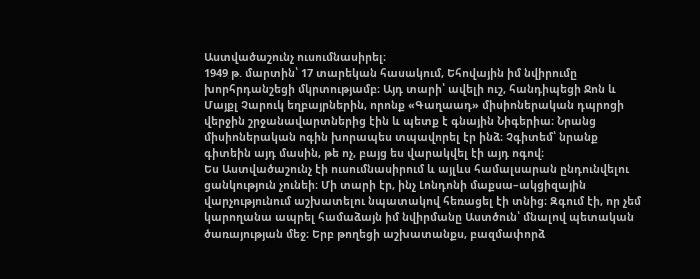Աստվածաշունչ ուսումնասիրել։
1949 թ. մարտին՝ 17 տարեկան հասակում, Եհովային իմ նվիրումը խորհրդանշեցի մկրտությամբ։ Այդ տարի՝ ավելի ուշ, հանդիպեցի Ջոն և Մայքլ Չարուկ եղբայրներին, որոնք «Գաղաադ» միսիոներական դպրոցի վերջին շրջանավարտներից էին և պետք է գնային Նիգերիա։ Նրանց միսիոներական ոգին խորապես տպավորել էր ինձ։ Չգիտեմ՝ նրանք գիտեին այդ մասին, թե ոչ, բայց ես վարակվել էի այդ ոգով։
Ես Աստվածաշունչ էի ուսումնասիրում և այլևս համալսարան ընդունվելու ցանկություն չունեի։ Մի տարի էր, ինչ Լոնդոնի մաքսա–ակցիզային վարչությունում աշխատելու նպատակով հեռացել էի տնից։ Զգում էի, որ չեմ կարողանա ապրել համաձայն իմ նվիրմանը Աստծուն՝ մնալով պետական ծառայության մեջ։ Երբ թողեցի աշխատանքս, բազմափորձ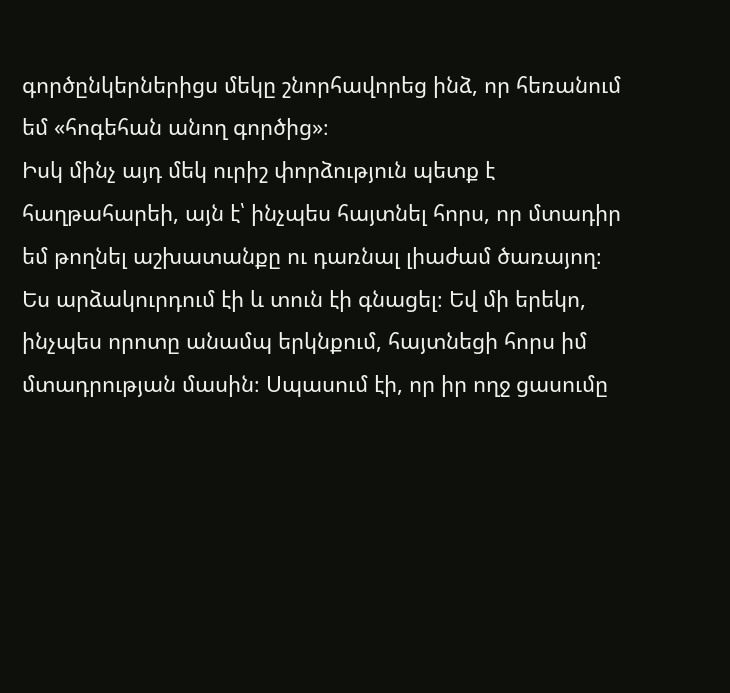գործընկերներիցս մեկը շնորհավորեց ինձ, որ հեռանում եմ «հոգեհան անող գործից»։
Իսկ մինչ այդ մեկ ուրիշ փորձություն պետք է հաղթահարեի, այն է՝ ինչպես հայտնել հորս, որ մտադիր եմ թողնել աշխատանքը ու դառնալ լիաժամ ծառայող։ Ես արձակուրդում էի և տուն էի գնացել։ Եվ մի երեկո, ինչպես որոտը անամպ երկնքում, հայտնեցի հորս իմ մտադրության մասին։ Սպասում էի, որ իր ողջ ցասումը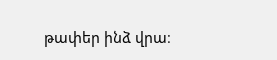թափեր ինձ վրա։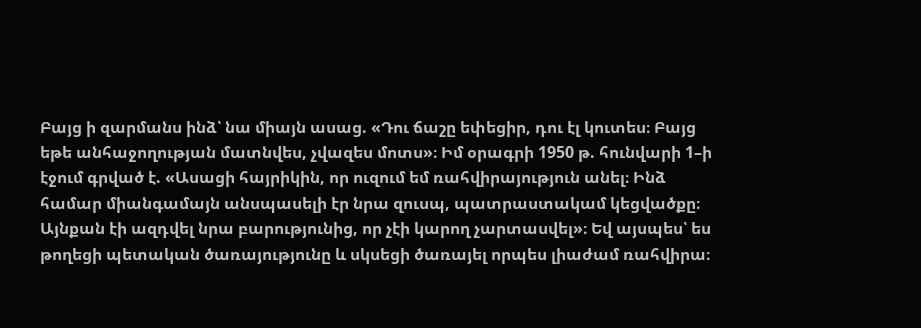Բայց ի զարմանս ինձ՝ նա միայն ասաց. «Դու ճաշը եփեցիր, դու էլ կուտես։ Բայց եթե անհաջողության մատնվես, չվազես մոտս»։ Իմ օրագրի 1950 թ. հունվարի 1–ի էջում գրված է. «Ասացի հայրիկին, որ ուզում եմ ռահվիրայություն անել։ Ինձ համար միանգամայն անսպասելի էր նրա զուսպ, պատրաստակամ կեցվածքը։ Այնքան էի ազդվել նրա բարությունից, որ չէի կարող չարտասվել»։ Եվ այսպես՝ ես թողեցի պետական ծառայությունը և սկսեցի ծառայել որպես լիաժամ ռահվիրա։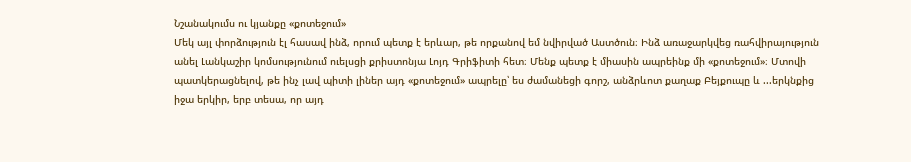Նշանակումս ու կյանքը «քոտեջում»
Մեկ այլ փորձություն էլ հասավ ինձ, որում պետք է երևար, թե որքանով եմ նվիրված Աստծուն։ Ինձ առաջարկվեց ռահվիրայություն անել Լանկաշիր կոմսությունում ուելսցի քրիստոնյա Լոյդ Գրիֆիտի հետ։ Մենք պետք է միասին ապրեինք մի «քոտեջում»։ Մտովի պատկերացնելով, թե ինչ լավ պիտի լիներ այդ «քոտեջում» ապրելը՝ ես ժամանեցի գորշ, անձրևոտ քաղաք Բեյքուպը և ...երկնքից իջա երկիր, երբ տեսա, որ այդ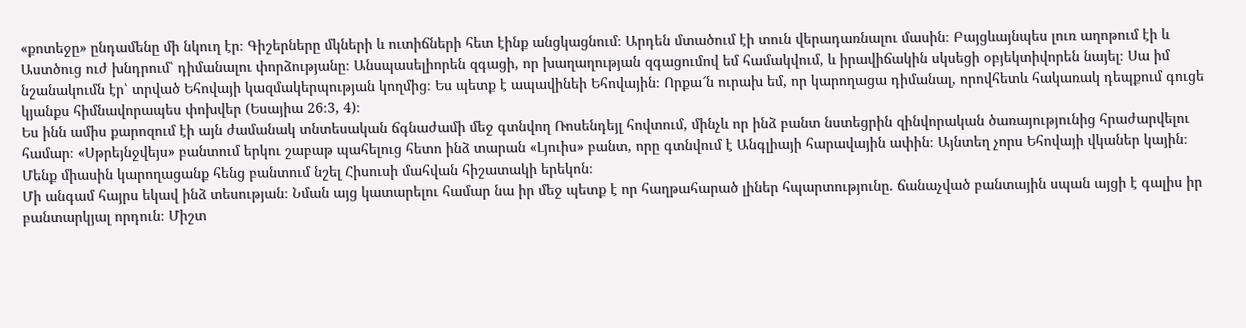«քոտեջը» ընդամենը մի նկուղ էր։ Գիշերները մկների և ուտիճների հետ էինք անցկացնում։ Արդեն մտածում էի տուն վերադառնալու մասին։ Բայցևայնպես լուռ աղոթում էի և Աստծուց ուժ խնդրում՝ դիմանալու փորձությանը։ Անսպասելիորեն զգացի, որ խաղաղության զգացումով եմ համակվում, և իրավիճակին սկսեցի օբյեկտիվորեն նայել։ Սա իմ նշանակումն էր՝ տրված Եհովայի կազմակերպության կողմից։ Ես պետք է ապավինեի Եհովային։ Որքա՜ն ուրախ եմ, որ կարողացա դիմանալ, որովհետև հակառակ դեպքում գուցե կյանքս հիմնավորապես փոխվեր (Եսայիա 26։3, 4)։
Ես ինն ամիս քարոզում էի այն ժամանակ տնտեսական ճգնաժամի մեջ գտնվող Ռոսենդեյլ հովտում, մինչև որ ինձ բանտ նստեցրին զինվորական ծառայությունից հրաժարվելու համար։ «Սթրեյնջվեյս» բանտում երկու շաբաթ պահելուց հետո ինձ տարան «Լյուիս» բանտ, որը գտնվում է Անգլիայի հարավային ափին։ Այնտեղ չորս Եհովայի վկաներ կային։ Մենք միասին կարողացանք հենց բանտում նշել Հիսուսի մահվան հիշատակի երեկոն։
Մի անգամ հայրս եկավ ինձ տեսության։ Նման այց կատարելու համար նա իր մեջ պետք է որ հաղթահարած լիներ հպարտությունը. ճանաչված բանտային սպան այցի է գալիս իր բանտարկյալ որդուն։ Միշտ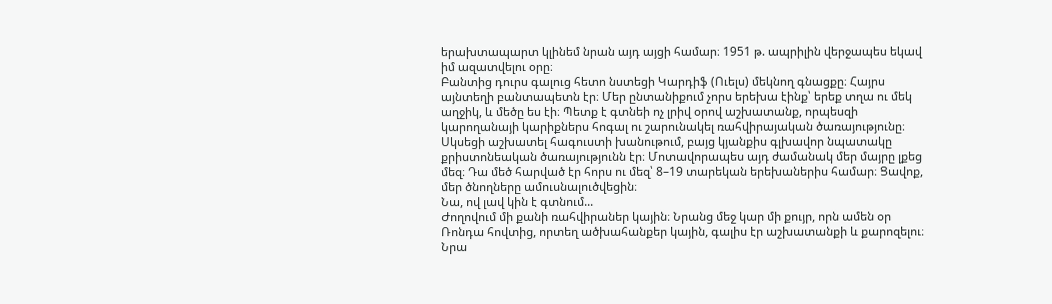երախտապարտ կլինեմ նրան այդ այցի համար։ 1951 թ. ապրիլին վերջապես եկավ իմ ազատվելու օրը։
Բանտից դուրս գալուց հետո նստեցի Կարդիֆ (Ուելս) մեկնող գնացքը։ Հայրս այնտեղի բանտապետն էր։ Մեր ընտանիքում չորս երեխա էինք՝ երեք տղա ու մեկ աղջիկ, և մեծը ես էի։ Պետք է գտնեի ոչ լրիվ օրով աշխատանք, որպեսզի կարողանայի կարիքներս հոգալ ու շարունակել ռահվիրայական ծառայությունը։ Սկսեցի աշխատել հագուստի խանութում, բայց կյանքիս գլխավոր նպատակը քրիստոնեական ծառայությունն էր։ Մոտավորապես այդ ժամանակ մեր մայրը լքեց մեզ։ Դա մեծ հարված էր հորս ու մեզ՝ 8–19 տարեկան երեխաներիս համար։ Ցավոք, մեր ծնողները ամուսնալուծվեցին։
Նա, ով լավ կին է գտնում...
Ժողովում մի քանի ռահվիրաներ կային։ Նրանց մեջ կար մի քույր, որն ամեն օր Ռոնդա հովտից, որտեղ ածխահանքեր կային, գալիս էր աշխատանքի և քարոզելու։ Նրա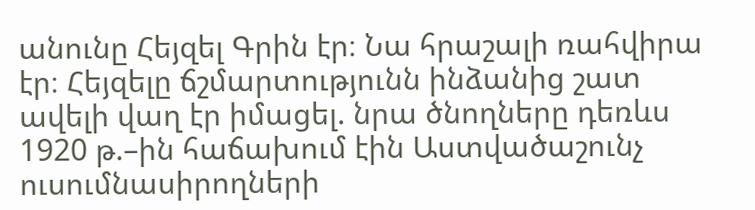անունը Հեյզել Գրին էր։ Նա հրաշալի ռահվիրա էր։ Հեյզելը ճշմարտությունն ինձանից շատ ավելի վաղ էր իմացել. նրա ծնողները դեռևս 1920 թ.–ին հաճախում էին Աստվածաշունչ ուսումնասիրողների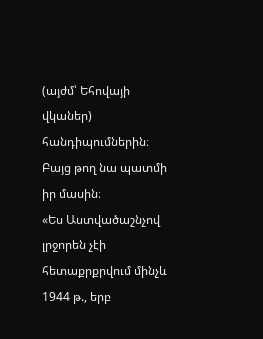(այժմ՝ Եհովայի վկաներ) հանդիպումներին։ Բայց թող նա պատմի իր մասին։
«Ես Աստվածաշնչով լրջորեն չէի հետաքրքրվում մինչև 1944 թ., երբ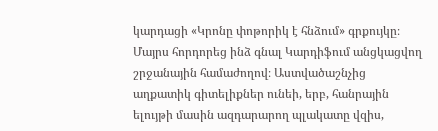կարդացի «Կրոնը փոթորիկ է հնձում» գրքույկը։ Մայրս հորդորեց ինձ գնալ Կարդիֆում անցկացվող շրջանային համաժողով։ Աստվածաշնչից աղքատիկ գիտելիքներ ունեի, երբ, հանրային ելույթի մասին ազդարարող պլակատը վզիս,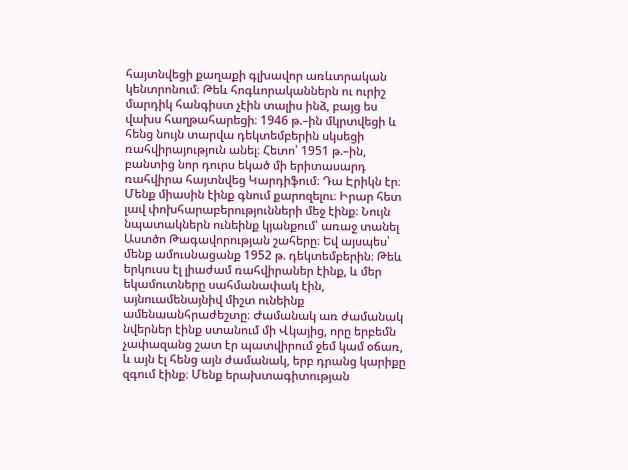հայտնվեցի քաղաքի գլխավոր առևտրական կենտրոնում։ Թեև հոգևորականներն ու ուրիշ մարդիկ հանգիստ չէին տալիս ինձ, բայց ես վախս հաղթահարեցի։ 1946 թ.–ին մկրտվեցի և հենց նույն տարվա դեկտեմբերին սկսեցի ռահվիրայություն անել։ Հետո՝ 1951 թ.–ին, բանտից նոր դուրս եկած մի երիտասարդ ռահվիրա հայտնվեց Կարդիֆում։ Դա Էրիկն էր։
Մենք միասին էինք գնում քարոզելու։ Իրար հետ լավ փոխհարաբերությունների մեջ էինք։ Նույն նպատակներն ունեինք կյանքում՝ առաջ տանել Աստծո Թագավորության շահերը։ Եվ այսպես՝ մենք ամուսնացանք 1952 թ. դեկտեմբերին։ Թեև երկուսս էլ լիաժամ ռահվիրաներ էինք, և մեր եկամուտները սահմանափակ էին, այնուամենայնիվ միշտ ունեինք ամենաանհրաժեշտը։ Ժամանակ առ ժամանակ նվերներ էինք ստանում մի Վկայից, որը երբեմն չափազանց շատ էր պատվիրում ջեմ կամ օճառ, և այն էլ հենց այն ժամանակ, երբ դրանց կարիքը զգում էինք։ Մենք երախտագիտության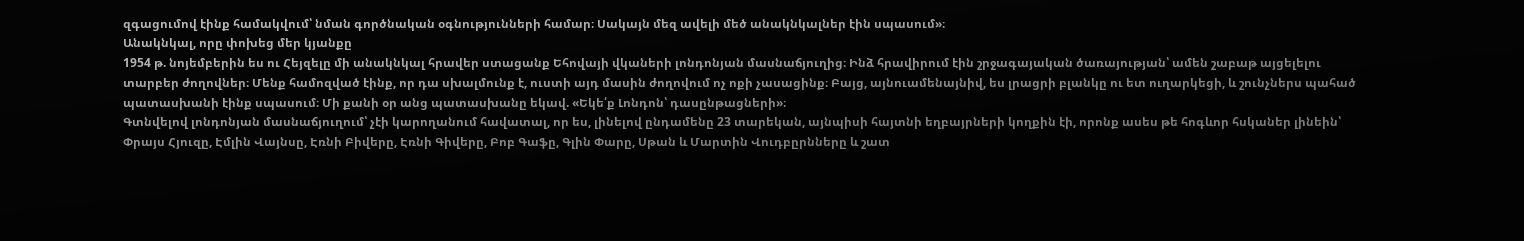զգացումով էինք համակվում՝ նման գործնական օգնությունների համար։ Սակայն մեզ ավելի մեծ անակնկալներ էին սպասում»։
Անակնկալ, որը փոխեց մեր կյանքը
1954 թ. նոյեմբերին ես ու Հեյզելը մի անակնկալ հրավեր ստացանք Եհովայի վկաների լոնդոնյան մասնաճյուղից։ Ինձ հրավիրում էին շրջագայական ծառայության՝ ամեն շաբաթ այցելելու տարբեր ժողովներ։ Մենք համոզված էինք, որ դա սխալմունք է, ուստի այդ մասին ժողովում ոչ ոքի չասացինք։ Բայց, այնուամենայնիվ, ես լրացրի բլանկը ու ետ ուղարկեցի, և շունչներս պահած պատասխանի էինք սպասում։ Մի քանի օր անց պատասխանը եկավ. «Եկե՛ք Լոնդոն՝ դասընթացների»։
Գտնվելով լոնդոնյան մասնաճյուղում՝ չէի կարողանում հավատալ, որ ես, լինելով ընդամենը 23 տարեկան, այնպիսի հայտնի եղբայրների կողքին էի, որոնք ասես թե հոգևոր հսկաներ լինեին՝ Փրայս Հյուզը, Էմլին Վայնսը, Էռնի Բիվերը, Էռնի Գիվերը, Բոբ Գաֆը, Գլին Փարը, Սթան և Մարտին Վուդբըրնները և շատ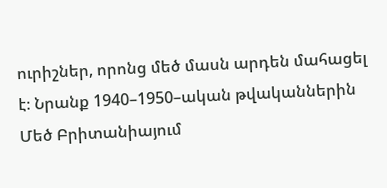ուրիշներ, որոնց մեծ մասն արդեն մահացել է։ Նրանք 1940–1950–ական թվականներին Մեծ Բրիտանիայում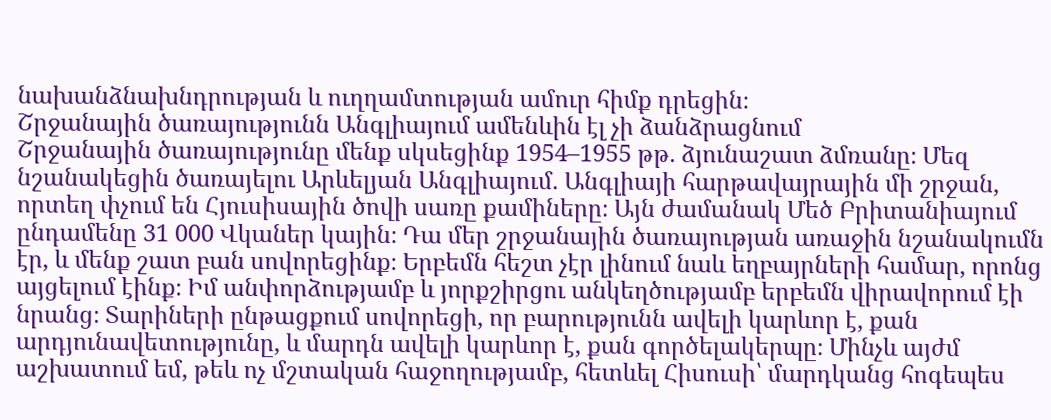նախանձնախնդրության և ուղղամտության ամուր հիմք դրեցին։
Շրջանային ծառայությունն Անգլիայում ամենևին էլ չի ձանձրացնում
Շրջանային ծառայությունը մենք սկսեցինք 1954–1955 թթ. ձյունաշատ ձմռանը։ Մեզ նշանակեցին ծառայելու Արևելյան Անգլիայում. Անգլիայի հարթավայրային մի շրջան, որտեղ փչում են Հյուսիսային ծովի սառը քամիները։ Այն ժամանակ Մեծ Բրիտանիայում ընդամենը 31 000 Վկաներ կային։ Դա մեր շրջանային ծառայության առաջին նշանակումն էր, և մենք շատ բան սովորեցինք։ Երբեմն հեշտ չէր լինում նաև եղբայրների համար, որոնց այցելում էինք։ Իմ անփորձությամբ և յորքշիրցու անկեղծությամբ երբեմն վիրավորում էի նրանց։ Տարիների ընթացքում սովորեցի, որ բարությունն ավելի կարևոր է, քան արդյունավետությունը, և մարդն ավելի կարևոր է, քան գործելակերպը։ Մինչև այժմ աշխատում եմ, թեև ոչ մշտական հաջողությամբ, հետևել Հիսուսի՝ մարդկանց հոգեպես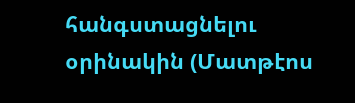հանգստացնելու օրինակին (Մատթէոս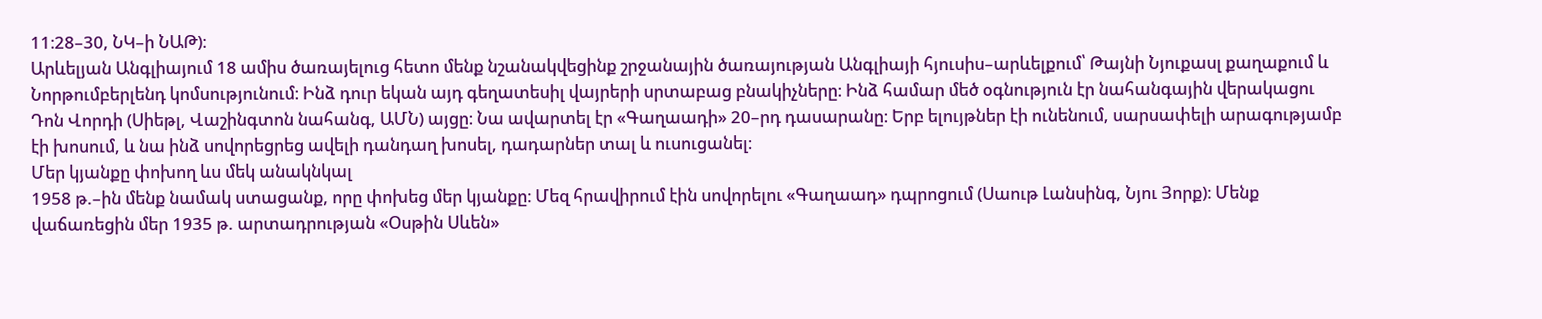11։28–30, ՆԿ–ի ՆԱԹ)։
Արևելյան Անգլիայում 18 ամիս ծառայելուց հետո մենք նշանակվեցինք շրջանային ծառայության Անգլիայի հյուսիս–արևելքում՝ Թայնի Նյուքասլ քաղաքում և Նորթումբերլենդ կոմսությունում։ Ինձ դուր եկան այդ գեղատեսիլ վայրերի սրտաբաց բնակիչները։ Ինձ համար մեծ օգնություն էր նահանգային վերակացու Դոն Վորդի (Սիեթլ, Վաշինգտոն նահանգ, ԱՄՆ) այցը։ Նա ավարտել էր «Գաղաադի» 20–րդ դասարանը։ Երբ ելույթներ էի ունենում, սարսափելի արագությամբ էի խոսում, և նա ինձ սովորեցրեց ավելի դանդաղ խոսել, դադարներ տալ և ուսուցանել։
Մեր կյանքը փոխող ևս մեկ անակնկալ
1958 թ.–ին մենք նամակ ստացանք, որը փոխեց մեր կյանքը։ Մեզ հրավիրում էին սովորելու «Գաղաադ» դպրոցում (Սաութ Լանսինգ, Նյու Յորք)։ Մենք վաճառեցին մեր 1935 թ. արտադրության «Օսթին Սևեն»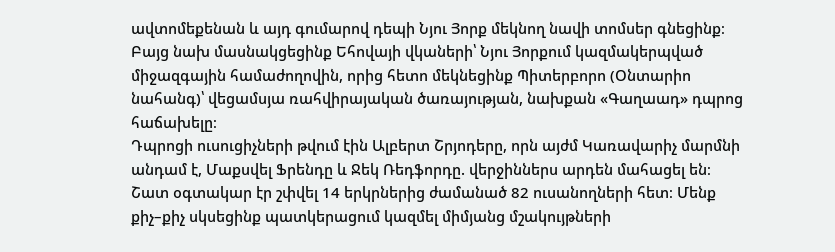ավտոմեքենան և այդ գումարով դեպի Նյու Յորք մեկնող նավի տոմսեր գնեցինք։ Բայց նախ մասնակցեցինք Եհովայի վկաների՝ Նյու Յորքում կազմակերպված միջազգային համաժողովին, որից հետո մեկնեցինք Պիտերբորո (Օնտարիո նահանգ)՝ վեցամսյա ռահվիրայական ծառայության, նախքան «Գաղաադ» դպրոց հաճախելը։
Դպրոցի ուսուցիչների թվում էին Ալբերտ Շրյոդերը, որն այժմ Կառավարիչ մարմնի անդամ է, Մաքսվել Ֆրենդը և Ջեկ Ռեդֆորդը. վերջիններս արդեն մահացել են։ Շատ օգտակար էր շփվել 14 երկրներից ժամանած 82 ուսանողների հետ։ Մենք քիչ–քիչ սկսեցինք պատկերացում կազմել միմյանց մշակույթների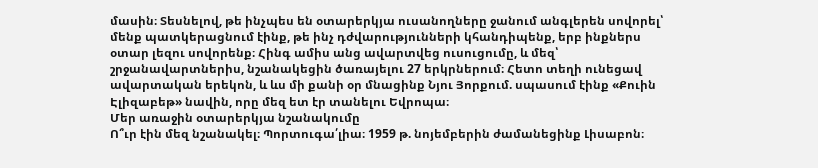մասին։ Տեսնելով, թե ինչպես են օտարերկյա ուսանողները ջանում անգլերեն սովորել՝ մենք պատկերացնում էինք, թե ինչ դժվարությունների կհանդիպենք, երբ ինքներս օտար լեզու սովորենք։ Հինգ ամիս անց ավարտվեց ուսուցումը, և մեզ՝ շրջանավարտներիս, նշանակեցին ծառայելու 27 երկրներում։ Հետո տեղի ունեցավ ավարտական երեկոն, և ևս մի քանի օր մնացինք Նյու Յորքում. սպասում էինք «Քուին Էլիզաբեթ» նավին, որը մեզ ետ էր տանելու Եվրոպա։
Մեր առաջին օտարերկյա նշանակումը
Ո՞ւր էին մեզ նշանակել։ Պորտուգա՛լիա։ 1959 թ. նոյեմբերին ժամանեցինք Լիսաբոն։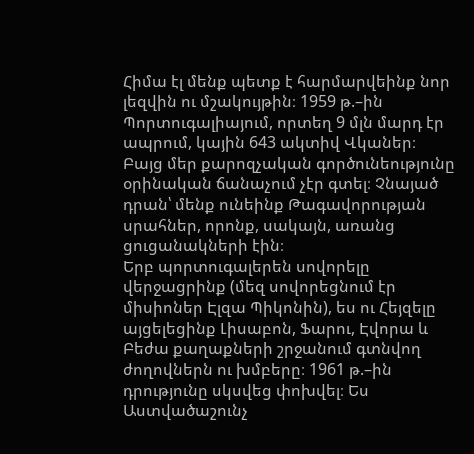Հիմա էլ մենք պետք է հարմարվեինք նոր լեզվին ու մշակույթին։ 1959 թ.–ին Պորտուգալիայում, որտեղ 9 մլն մարդ էր ապրում, կային 643 ակտիվ Վկաներ։ Բայց մեր քարոզչական գործունեությունը օրինական ճանաչում չէր գտել։ Չնայած դրան՝ մենք ունեինք Թագավորության սրահներ, որոնք, սակայն, առանց ցուցանակների էին։
Երբ պորտուգալերեն սովորելը վերջացրինք (մեզ սովորեցնում էր միսիոներ Էլզա Պիկոնին), ես ու Հեյզելը այցելեցինք Լիսաբոն, Ֆարու, Էվորա և Բեժա քաղաքների շրջանում գտնվող ժողովներն ու խմբերը։ 1961 թ.–ին դրությունը սկսվեց փոխվել։ Ես Աստվածաշունչ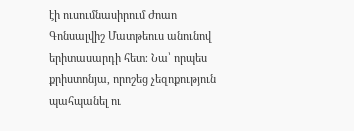էի ուսումնասիրում Ժոաո Գոնսալվիշ Մատթեուս անունով երիտասարդի հետ։ Նա՝ որպես քրիստոնյա, որոշեց չեզոքություն պահպանել ու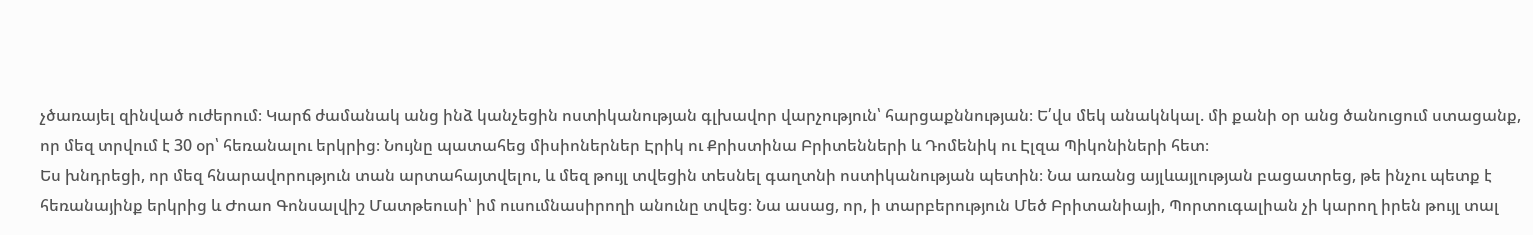չծառայել զինված ուժերում։ Կարճ ժամանակ անց ինձ կանչեցին ոստիկանության գլխավոր վարչություն՝ հարցաքննության։ Ե՛վս մեկ անակնկալ. մի քանի օր անց ծանուցում ստացանք, որ մեզ տրվում է 30 օր՝ հեռանալու երկրից։ Նույնը պատահեց միսիոներներ Էրիկ ու Քրիստինա Բրիտենների և Դոմենիկ ու Էլզա Պիկոնիների հետ։
Ես խնդրեցի, որ մեզ հնարավորություն տան արտահայտվելու, և մեզ թույլ տվեցին տեսնել գաղտնի ոստիկանության պետին։ Նա առանց այլևայլության բացատրեց, թե ինչու պետք է հեռանայինք երկրից և Ժոաո Գոնսալվիշ Մատթեուսի՝ իմ ուսումնասիրողի անունը տվեց։ Նա ասաց, որ, ի տարբերություն Մեծ Բրիտանիայի, Պորտուգալիան չի կարող իրեն թույլ տալ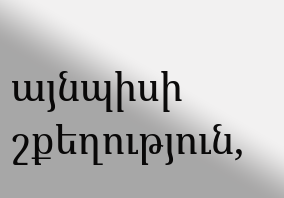այնպիսի շքեղություն,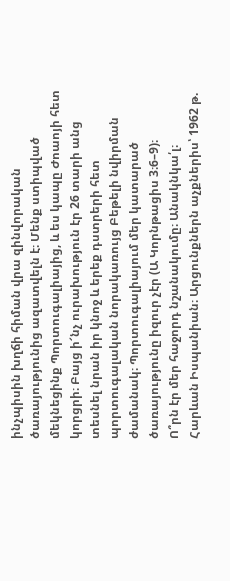ինչպիսին խղճի հիման վրա զինվորական ծառայությունից ազատվելն է։ Մենք ստիպված մեկնեցինք Պորտուգալիայից, և ես կապը Ժոաոյի հետ կորցրի։ Բայց ի՜նչ ուրախություն էր 26 տարի անց տեսնել նրան իր կնոջ և երեք դստրերի հետ պորտուգալական նորակառույց Բեթելի նվիրման ժամանակ։ Պորտուգալիայում մեր կատարած ծառայությունը իզուր չէր (Ա Կորնթացիս 3։6–9)։
Ո՞րն էր մեր հաջորդ նշանակումը։ Անակնկա՛լ։ Հարևան Իսպանիան։ Արցունքներն աչքներիս՝ 1962 թ.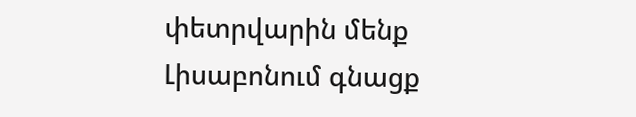փետրվարին մենք Լիսաբոնում գնացք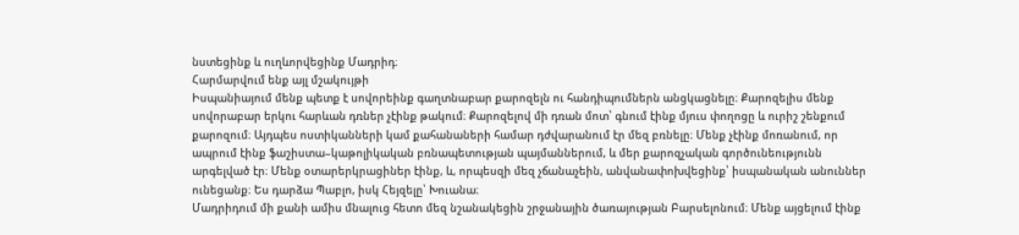նստեցինք և ուղևորվեցինք Մադրիդ։
Հարմարվում ենք այլ մշակույթի
Իսպանիայում մենք պետք է սովորեինք գաղտնաբար քարոզելն ու հանդիպումներն անցկացնելը։ Քարոզելիս մենք սովորաբար երկու հարևան դռներ չէինք թակում։ Քարոզելով մի դռան մոտ՝ գնում էինք մյուս փողոցը և ուրիշ շենքում քարոզում։ Այդպես ոստիկանների կամ քահանաների համար դժվարանում էր մեզ բռնելը։ Մենք չէինք մոռանում, որ ապրում էինք ֆաշիստա–կաթոլիկական բռնապետության պայմաններում, և մեր քարոզչական գործունեությունն արգելված էր։ Մենք օտարերկրացիներ էինք, և, որպեսզի մեզ չճանաչեին, անվանափոխվեցինք՝ իսպանական անուններ ունեցանք։ Ես դարձա Պաբլո, իսկ Հեյզելը՝ Խուանա։
Մադրիդում մի քանի ամիս մնալուց հետո մեզ նշանակեցին շրջանային ծառայության Բարսելոնում։ Մենք այցելում էինք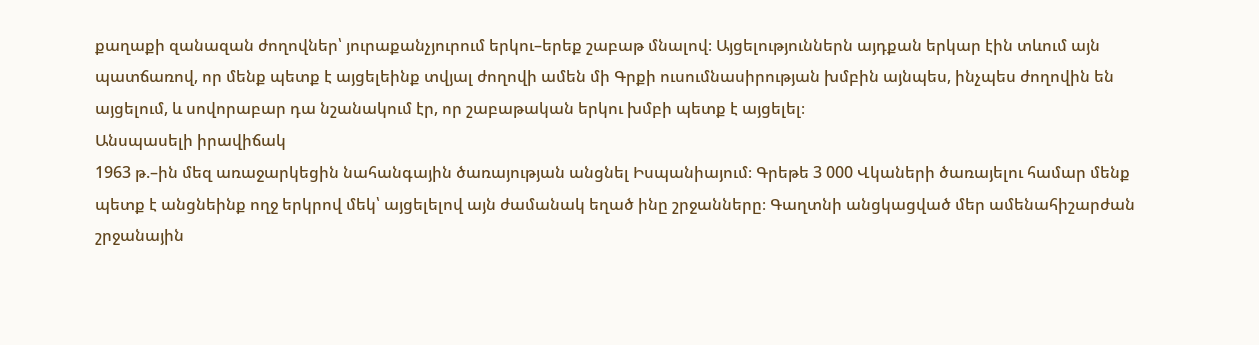քաղաքի զանազան ժողովներ՝ յուրաքանչյուրում երկու–երեք շաբաթ մնալով։ Այցելություններն այդքան երկար էին տևում այն պատճառով, որ մենք պետք է այցելեինք տվյալ ժողովի ամեն մի Գրքի ուսումնասիրության խմբին այնպես, ինչպես ժողովին են այցելում, և սովորաբար դա նշանակում էր, որ շաբաթական երկու խմբի պետք է այցելել։
Անսպասելի իրավիճակ
1963 թ.–ին մեզ առաջարկեցին նահանգային ծառայության անցնել Իսպանիայում։ Գրեթե 3 000 Վկաների ծառայելու համար մենք պետք է անցնեինք ողջ երկրով մեկ՝ այցելելով այն ժամանակ եղած ինը շրջանները։ Գաղտնի անցկացված մեր ամենահիշարժան շրջանային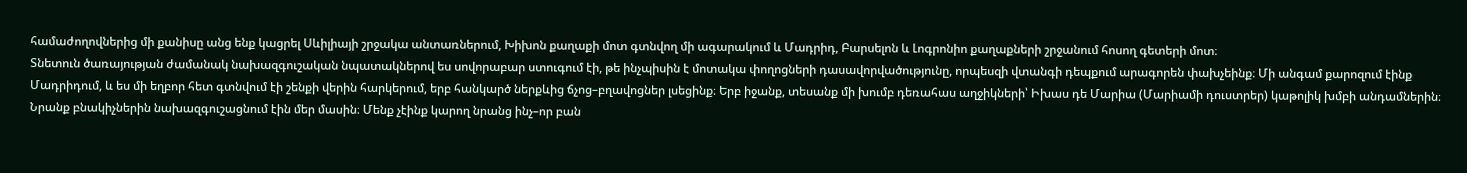համաժողովներից մի քանիսը անց ենք կացրել Սևիլիայի շրջակա անտառներում, Խիխոն քաղաքի մոտ գտնվող մի ագարակում և Մադրիդ, Բարսելոն և Լոգրոնիո քաղաքների շրջանում հոսող գետերի մոտ։
Տնետուն ծառայության ժամանակ նախազգուշական նպատակներով ես սովորաբար ստուգում էի, թե ինչպիսին է մոտակա փողոցների դասավորվածությունը, որպեսզի վտանգի դեպքում արագորեն փախչեինք։ Մի անգամ քարոզում էինք Մադրիդում, և ես մի եղբոր հետ գտնվում էի շենքի վերին հարկերում, երբ հանկարծ ներքևից ճչոց–բղավոցներ լսեցինք։ Երբ իջանք, տեսանք մի խումբ դեռահաս աղջիկների՝ Իխաս դե Մարիա (Մարիամի դուստրեր) կաթոլիկ խմբի անդամներին։ Նրանք բնակիչներին նախազգուշացնում էին մեր մասին։ Մենք չէինք կարող նրանց ինչ–որ բան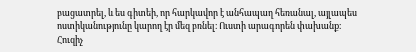բացատրել, և ես գիտեի, որ հարկավոր է անհապաղ հեռանալ, այլապես ոստիկանությունը կարող էր մեզ բռնել։ Ուստի արագորեն փախանք։
Հուզիչ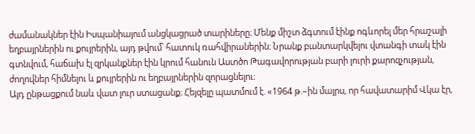ժամանակներ էին Իսպանիայում անցկացրած տարիները։ Մենք միշտ ձգտում էինք ոգևորել մեր հրաշալի եղբայրներին ու քույրերին, այդ թվում՝ հատուկ ռահվիրաներին։ Նրանք բանտարկվելու վտանգի տակ էին գտնվում, հաճախ էլ զրկանքներ էին կրում հանուն Աստծո Թագավորության բարի լուրի քարոզչության, ժողովներ հիմնելու և քույրերին ու եղբայրներին զորացնելու։
Այդ ընթացքում նաև վատ լուր ստացանք։ Հեյզելը պատմում է. «1964 թ.–ին մայրս, որ հավատարիմ Վկա էր,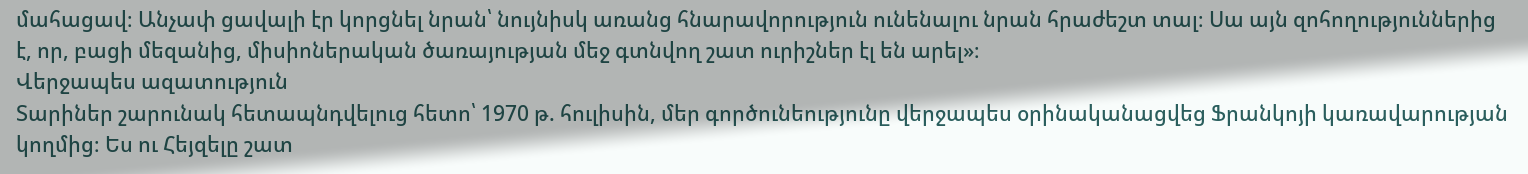մահացավ։ Անչափ ցավալի էր կորցնել նրան՝ նույնիսկ առանց հնարավորություն ունենալու նրան հրաժեշտ տալ։ Սա այն զոհողություններից է, որ, բացի մեզանից, միսիոներական ծառայության մեջ գտնվող շատ ուրիշներ էլ են արել»։
Վերջապես ազատություն
Տարիներ շարունակ հետապնդվելուց հետո՝ 1970 թ. հուլիսին, մեր գործունեությունը վերջապես օրինականացվեց Ֆրանկոյի կառավարության կողմից։ Ես ու Հեյզելը շատ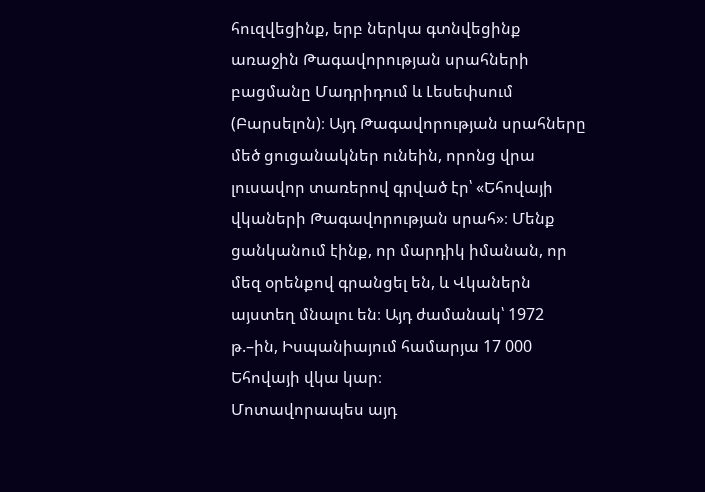հուզվեցինք, երբ ներկա գտնվեցինք առաջին Թագավորության սրահների բացմանը Մադրիդում և Լեսեփսում (Բարսելոն)։ Այդ Թագավորության սրահները մեծ ցուցանակներ ունեին, որոնց վրա լուսավոր տառերով գրված էր՝ «Եհովայի վկաների Թագավորության սրահ»։ Մենք ցանկանում էինք, որ մարդիկ իմանան, որ մեզ օրենքով գրանցել են, և Վկաներն այստեղ մնալու են։ Այդ ժամանակ՝ 1972 թ.–ին, Իսպանիայում համարյա 17 000 Եհովայի վկա կար։
Մոտավորապես այդ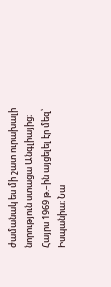ժամանակ ես մի շատ ուրախալի նորություն ստացա Անգլիայից։ Հայրս 1969 թ.–ին այցելել էր մեզ՝ Իսպանիա։ Նա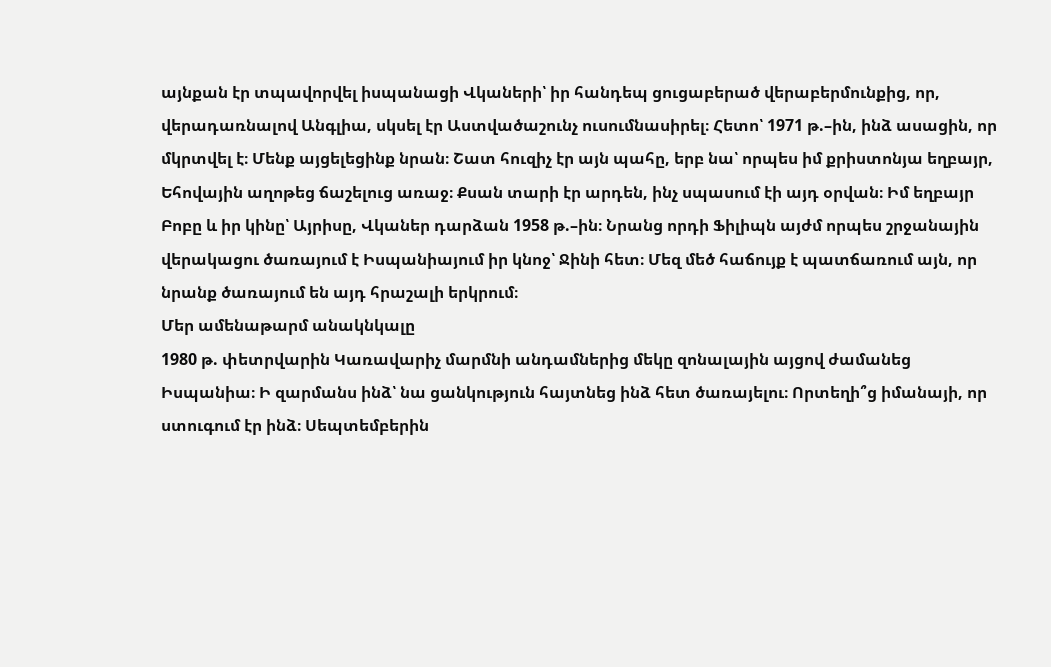այնքան էր տպավորվել իսպանացի Վկաների՝ իր հանդեպ ցուցաբերած վերաբերմունքից, որ, վերադառնալով Անգլիա, սկսել էր Աստվածաշունչ ուսումնասիրել։ Հետո՝ 1971 թ.–ին, ինձ ասացին, որ մկրտվել է։ Մենք այցելեցինք նրան։ Շատ հուզիչ էր այն պահը, երբ նա՝ որպես իմ քրիստոնյա եղբայր, Եհովային աղոթեց ճաշելուց առաջ։ Քսան տարի էր արդեն, ինչ սպասում էի այդ օրվան։ Իմ եղբայր Բոբը և իր կինը՝ Այրիսը, Վկաներ դարձան 1958 թ.–ին։ Նրանց որդի Ֆիլիպն այժմ որպես շրջանային վերակացու ծառայում է Իսպանիայում իր կնոջ՝ Ջինի հետ։ Մեզ մեծ հաճույք է պատճառում այն, որ նրանք ծառայում են այդ հրաշալի երկրում։
Մեր ամենաթարմ անակնկալը
1980 թ. փետրվարին Կառավարիչ մարմնի անդամներից մեկը զոնալային այցով ժամանեց Իսպանիա։ Ի զարմանս ինձ՝ նա ցանկություն հայտնեց ինձ հետ ծառայելու։ Որտեղի՞ց իմանայի, որ ստուգում էր ինձ։ Սեպտեմբերին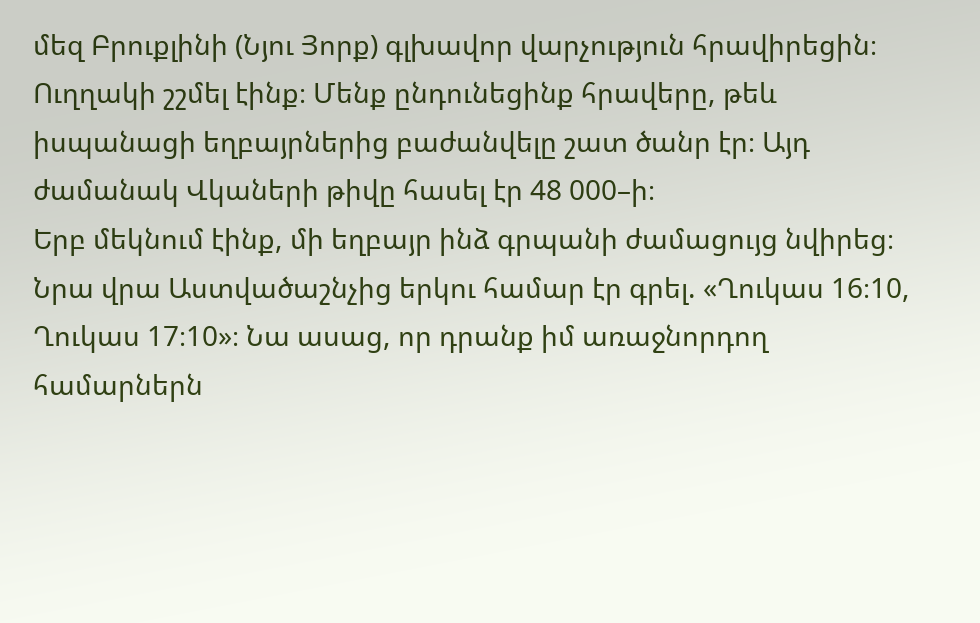մեզ Բրուքլինի (Նյու Յորք) գլխավոր վարչություն հրավիրեցին։ Ուղղակի շշմել էինք։ Մենք ընդունեցինք հրավերը, թեև իսպանացի եղբայրներից բաժանվելը շատ ծանր էր։ Այդ ժամանակ Վկաների թիվը հասել էր 48 000–ի։
Երբ մեկնում էինք, մի եղբայր ինձ գրպանի ժամացույց նվիրեց։ Նրա վրա Աստվածաշնչից երկու համար էր գրել. «Ղուկաս 16։10, Ղուկաս 17։10»։ Նա ասաց, որ դրանք իմ առաջնորդող համարներն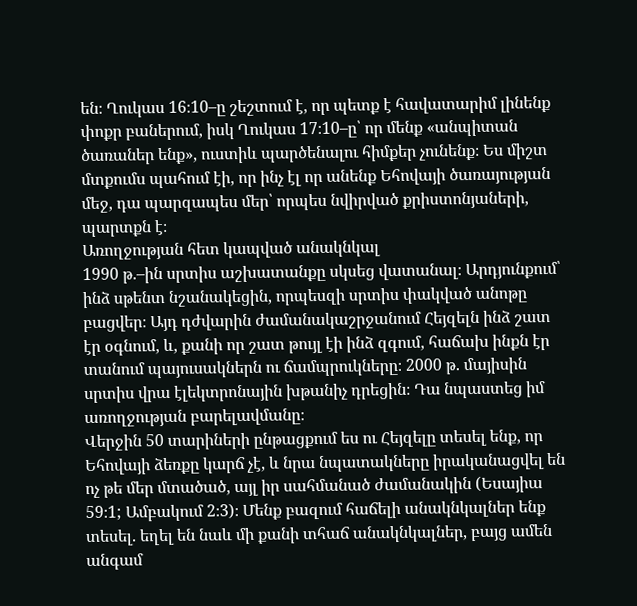են։ Ղուկաս 16։10–ը շեշտում է, որ պետք է հավատարիմ լինենք փոքր բաներում, իսկ Ղուկաս 17։10–ը՝ որ մենք «անպիտան ծառաներ ենք», ուստիև պարծենալու հիմքեր չունենք։ Ես միշտ մտքումս պահում էի, որ ինչ էլ որ անենք Եհովայի ծառայության մեջ, դա պարզապես մեր՝ որպես նվիրված քրիստոնյաների, պարտքն է։
Առողջության հետ կապված անակնկալ
1990 թ.–ին սրտիս աշխատանքը սկսեց վատանալ։ Արդյունքում՝ ինձ սթենտ նշանակեցին, որպեսզի սրտիս փակված անոթը բացվեր։ Այդ դժվարին ժամանակաշրջանում Հեյզելն ինձ շատ էր օգնում, և, քանի որ շատ թույլ էի ինձ զգում, հաճախ ինքն էր տանում պայուսակներն ու ճամպրուկները։ 2000 թ. մայիսին սրտիս վրա էլեկտրոնային խթանիչ դրեցին։ Դա նպաստեց իմ առողջության բարելավմանը։
Վերջին 50 տարիների ընթացքում ես ու Հեյզելը տեսել ենք, որ Եհովայի ձեռքը կարճ չէ, և նրա նպատակները իրականացվել են ոչ թե մեր մտածած, այլ իր սահմանած ժամանակին (Եսայիա 59։1; Ամբակում 2։3)։ Մենք բազում հաճելի անակնկալներ ենք տեսել. եղել են նաև մի քանի տհաճ անակնկալներ, բայց ամեն անգամ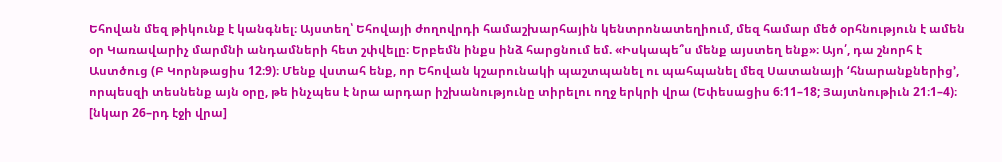Եհովան մեզ թիկունք է կանգնել։ Այստեղ՝ Եհովայի ժողովրդի համաշխարհային կենտրոնատեղիում, մեզ համար մեծ օրհնություն է ամեն օր Կառավարիչ մարմնի անդամների հետ շփվելը։ Երբեմն ինքս ինձ հարցնում եմ. «Իսկապե՞ս մենք այստեղ ենք»։ Այո՛, դա շնորհ է Աստծուց (Բ Կորնթացիս 12։9)։ Մենք վստահ ենք, որ Եհովան կշարունակի պաշտպանել ու պահպանել մեզ Սատանայի ‘հնարանքներից’, որպեսզի տեսնենք այն օրը, թե ինչպես է նրա արդար իշխանությունը տիրելու ողջ երկրի վրա (Եփեսացիս 6։11–18; Յայտնութիւն 21։1–4)։
[նկար 26–րդ էջի վրա]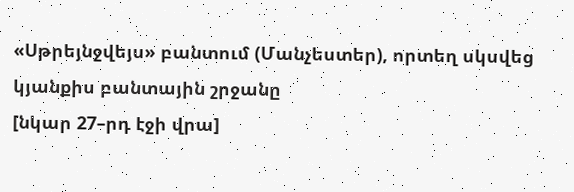«Սթրեյնջվեյս» բանտում (Մանչեստեր), որտեղ սկսվեց կյանքիս բանտային շրջանը
[նկար 27–րդ էջի վրա]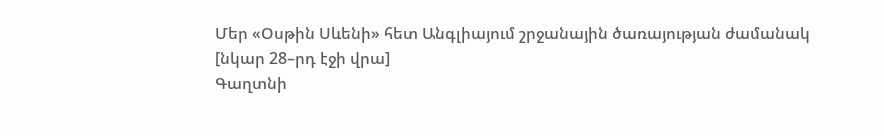Մեր «Օսթին Սևենի» հետ Անգլիայում շրջանային ծառայության ժամանակ
[նկար 28–րդ էջի վրա]
Գաղտնի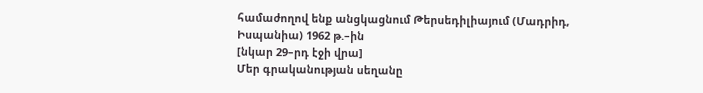համաժողով ենք անցկացնում Թերսեդիլիայում (Մադրիդ, Իսպանիա) 1962 թ.–ին
[նկար 29–րդ էջի վրա]
Մեր գրականության սեղանը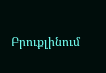Բրուքլինում